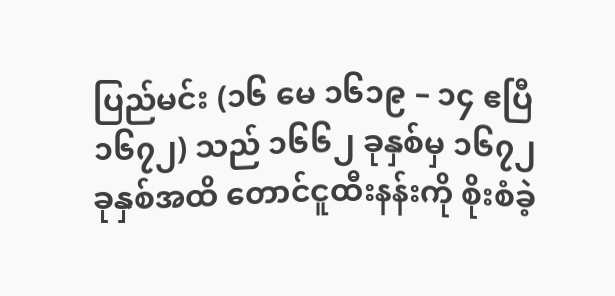ပြည်မင်း (၁၆ မေ ၁၆၁၉ – ၁၄ ဧပြီ ၁၆၇၂) သည် ၁၆၆၂ ခုနှစ်မှ ၁၆၇၂ ခုနှစ်အထိ တောင်ငူထီးနန်းကို စိုးစံခဲ့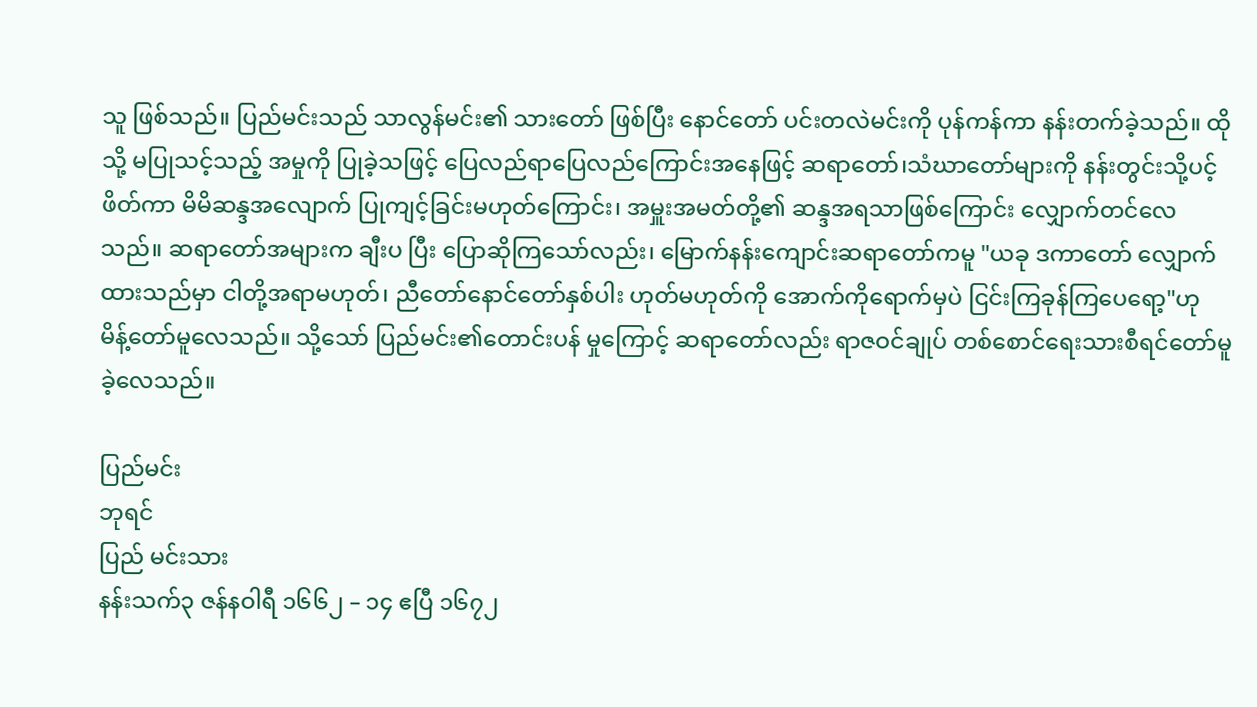သူ ဖြစ်သည်။ ပြည်မင်းသည် သာလွန်မင်း၏ သားတော် ဖြစ်ပြီး နောင်တော် ပင်းတလဲမင်းကို ပုန်ကန်ကာ နန်းတက်ခဲ့သည်။ ထိုသို့ မပြုသင့်သည့် အမှုကို ပြုခဲ့သဖြင့် ပြေလည်ရာပြေလည်ကြောင်းအနေဖြင့် ဆရာတော်၊သံဃာတော်များကို နန်းတွင်းသို့ပင့်ဖိတ်ကာ မိမိဆန္ဒအလျောက် ပြုကျင့်ခြင်းမဟုတ်ကြောင်း၊ အမှူးအမတ်တို့၏ ဆန္ဒအရသာဖြစ်ကြောင်း လျှောက်တင်လေသည်။ ဆရာတော်အများက ချီးပ ပြီး ပြောဆိုကြသော်လည်း၊ မြောက်နန်းကျောင်းဆရာတော်ကမူ "ယခု ဒကာတော် လျှောက်ထားသည်မှာ ငါတို့အရာမဟုတ်၊ ညီတော်နောင်တော်နှစ်ပါး ဟုတ်မဟုတ်ကို အောက်ကိုရောက်မှပဲ ငြင်းကြခုန်ကြပေရော့"ဟု မိန့်တော်မူလေသည်။ သို့သော် ပြည်မင်း၏တောင်းပန် မှုကြောင့် ဆရာတော်လည်း ရာဇဝင်ချုပ် တစ်စောင်ရေးသားစီရင်တော်မူခဲ့လေသည်။

ပြည်မင်း
ဘုရင်
ပြည် မင်းသား
နန်းသက်၃ ဇန်နဝါရီ ၁၆၆၂ – ၁၄ ဧပြီ ၁၆၇၂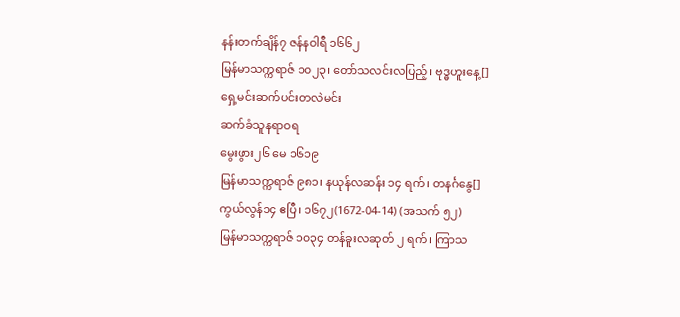နန်းတက်ချိန်၇ ဇန်နဝါရီ ၁၆၆၂
မြန်မာသက္ကရာဇ် ၁၀၂၃၊ တော်သလင်းလပြည့်၊ ဗုဒ္ဓဟူးနေ့[]
ရှေ့မင်းဆက်ပင်းတလဲမင်း
ဆက်ခံသူနရာဝရ
မွေးဖွား၂၆ မေ ၁၆၁၉
မြန်မာသက္ကရာဇ် ၉၈၁၊ နယုန်လဆန်း ၁၄ ရက်၊ တနင်္ဂနွေ[]
ကွယ်လွန်၁၄ ဧပြီ၊ ၁၆၇၂(1672-04-14) (အသက် ၅၂)
မြန်မာသက္ကရာဇ် ၁၀၃၄ တန်ခူးလဆုတ် ၂ ရက်၊ ကြာသ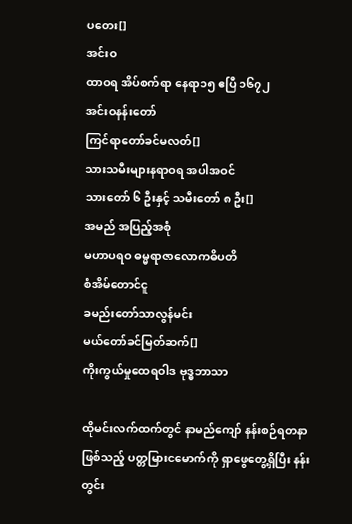ပတေး[]
အင်းဝ
ထာဝရ အိပ်စက်ရာ နေရာ၁၅ ဧပြီ ၁၆၇၂
အင်းဝနန်းတော်
ကြင်ရာတော်ခင်မလတ်[]
သားသမီးများနရာဝရ အပါအဝင်
သားတော် ၆ ဦးနှင့် သမီးတော် ၈ ဦး[]
အမည် အပြည့်အစုံ
မဟာပရဝ ဓမ္မရာဇာလောကဓိပတိ
စံအိမ်တောင်ငူ
ခမည်းတော်သာလွန်မင်း
မယ်တော်ခင်မြတ်ဆက်[]
ကိုးကွယ်မှုထေရဝါဒ ဗုဒ္ဓဘာသာ

ထိုမင်းလက်ထက်တွင် နာမည်ကျော် နန်းစဉ်ရတနာဖြစ်သည့် ပတ္တမြားငမောက်ကို ရှာဖွေတွေ့ရှိပြီး နန်းတွင်း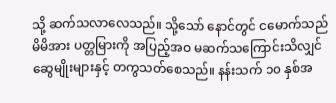သို့ ဆက်သလာလေသည်။ သို့သော် နောင်တွင် ငမောက်သည် မိမိအား ပတ္တမြားကို အပြည့်အဝ မဆက်သကြောင်းသိလျှင် ဆွေမျိုးများနှင့် တကွသတ်စေသည်။ နန်းသက် ၁၀ နှစ်အ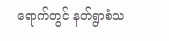ရောက်တွင် နတ်ရွာစံသ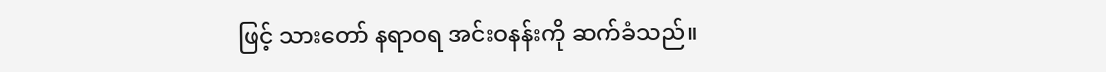ဖြင့် သားတော် နရာဝရ အင်းဝနန်းကို ဆက်ခံသည်။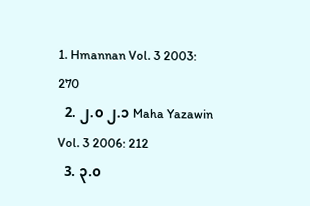1. Hmannan Vol. 3 2003: 270
  2. ၂.၀ ၂.၁ Maha Yazawin Vol. 3 2006: 212
  3. ၃.၀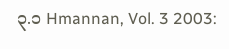၃.၁ Hmannan, Vol. 3 2003: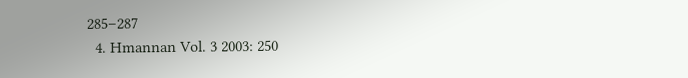285–287
  4. Hmannan Vol. 3 2003: 250